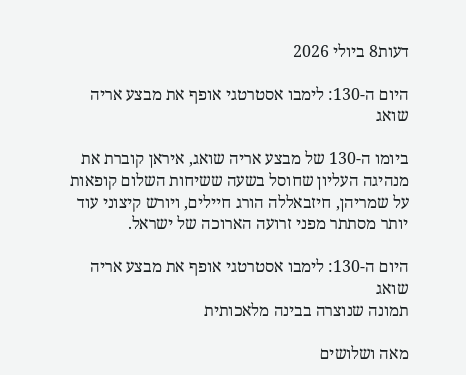דעות8 ביולי 2026

היום ה-130: לימבו אסטרטגי אופף את מבצע אריה שואג

ביומו ה-130 של מבצע אריה שואג, איראן קוברת את מנהיגה העליון שחוסל בשעה ששיחות השלום קופאות על שמריהן, חיזבאללה הורג חיילים, ויורש קיצוני עוד יותר מסתתר מפני זרועה הארוכה של ישראל.

היום ה-130: לימבו אסטרטגי אופף את מבצע אריה שואג
תמונה שנוצרה בבינה מלאכותית

מאה ושלושים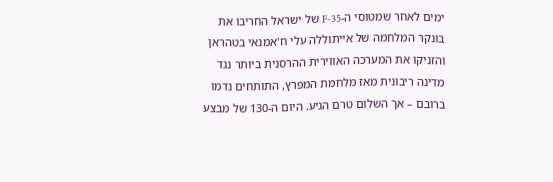ימים לאחר שמטוסי ה-F-35 של ישראל החריבו את בונקר המלחמה של אייתוללה עלי ח'אמנאי בטהראן והזניקו את המערכה האווירית ההרסנית ביותר נגד מדינה ריבונית מאז מלחמת המפרץ, התותחים נדמו ברובם – אך השלום טרם הגיע. היום ה-130 של מבצע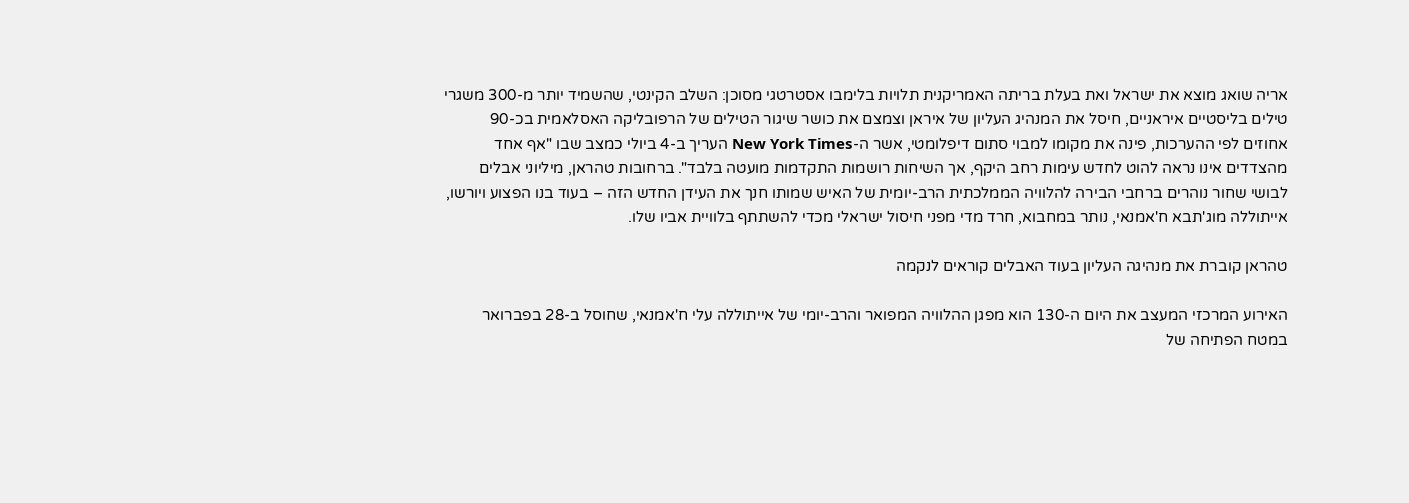אריה שואג מוצא את ישראל ואת בעלת בריתה האמריקנית תלויות בלימבו אסטרטגי מסוכן: השלב הקינטי, שהשמיד יותר מ-300 משגרי טילים בליסטיים איראניים, חיסל את המנהיג העליון של איראן וצמצם את כושר שיגור הטילים של הרפובליקה האסלאמית בכ-90 אחוזים לפי ההערכות, פינה את מקומו למבוי סתום דיפלומטי, אשר ה-New York Times העריך ב-4 ביולי כמצב שבו "אף אחד מהצדדים אינו נראה להוט לחדש עימות רחב היקף, אך השיחות רושמות התקדמות מועטה בלבד". ברחובות טהראן, מיליוני אבלים לבושי שחור נוהרים ברחבי הבירה להלוויה הממלכתית הרב-יומית של האיש שמותו חנך את העידן החדש הזה – בעוד בנו הפצוע ויורשו, אייתוללה מוג'תבא ח'אמנאי, נותר במחבוא, חרד מדי מפני חיסול ישראלי מכדי להשתתף בלוויית אביו שלו.

טהראן קוברת את מנהיגה העליון בעוד האבלים קוראים לנקמה

האירוע המרכזי המעצב את היום ה-130 הוא מפגן ההלוויה המפואר והרב-יומי של אייתוללה עלי ח'אמנאי, שחוסל ב-28 בפברואר במטח הפתיחה של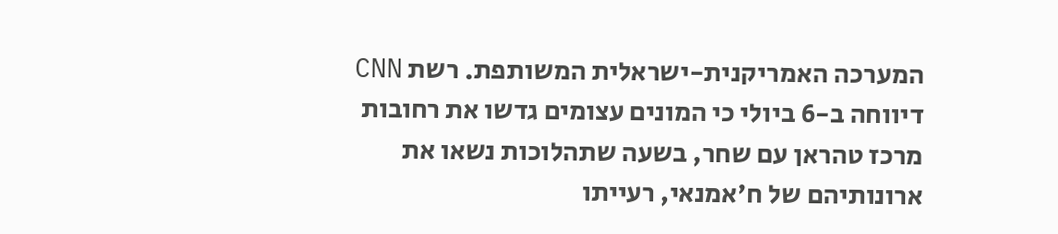המערכה האמריקנית-ישראלית המשותפת. רשת CNN דיווחה ב-6 ביולי כי המונים עצומים גדשו את רחובות מרכז טהראן עם שחר, בשעה שתהלוכות נשאו את ארונותיהם של ח'אמנאי, רעייתו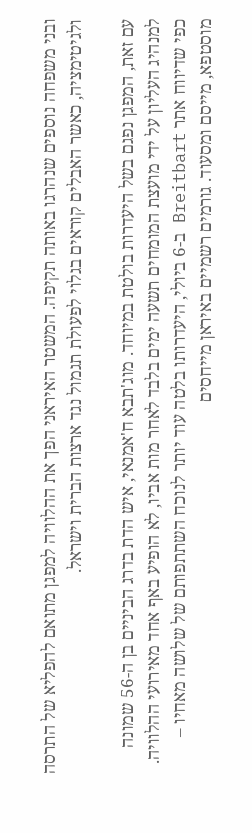ובני משפחה נוספים שנהרגו באותה תקיפה. המשטר האיראני הפך את ההלוויה למפגן מתואם להפליא של התרסה ולגיטימציה, כאשר האבלים קוראים בגלוי לפעולת תגמול נגד ארצות הברית וישראל.

עם זאת, המפגן נפגם בשל היעדרות בולטת במיוחד. מוג'תבא ח'אמנאי, איש הדת בדרג הביניים בן ה-56 שמונה למנהיג העליון על ידי מועצת המומחים תשעה ימים בלבד לאחר מות אביו, לא הופיע באף אחד מאירועי ההלוויה. כפי שדיווח אתר Breitbart ב-6 ביולי, היעדרותו בלטה עוד יותר לנוכח השתתפותם של שלושה מאחיו – מוסטפא, מייסם ומסעוד. גורמים רשמיים באיראן מייחסים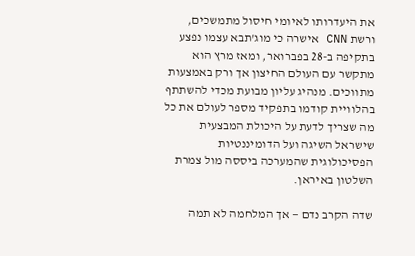את היעדרותו לאיומי חיסול מתמשכים, ורשת CNN אישרה כי מוג'תבא עצמו נפצע בתקיפה ב-28 בפברואר, ומאז מרץ הוא מתקשר עם העולם החיצון אך ורק באמצעות מתווכים. מנהיג עליון מבועת מכדי להשתתף בהלוויית קודמו בתפקיד מספר לעולם את כל מה שצריך לדעת על היכולת המבצעית שישראל השיגה ועל הדומיננטיות הפסיכולוגית שהמערכה ביססה מול צמרת השלטון באיראן.

שדה הקרב נדם — אך המלחמה לא תמה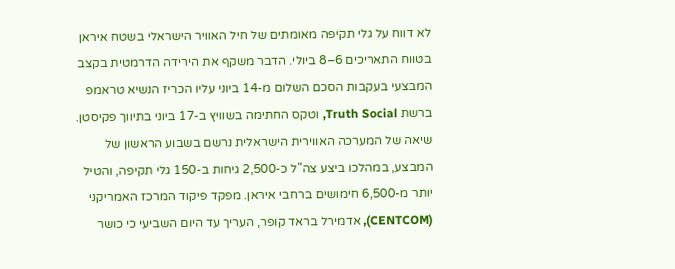לא דווח על גלי תקיפה מאומתים של חיל האוויר הישראלי בשטח איראן בטווח התאריכים 6–8 ביולי. הדבר משקף את הירידה הדרמטית בקצב המבצעי בעקבות הסכם השלום מ-14 ביוני עליו הכריז הנשיא טראמפ ברשת Truth Social, וטקס החתימה בשוויץ ב-17 ביוני בתיווך פקיסטן. שיאה של המערכה האווירית הישראלית נרשם בשבוע הראשון של המבצע, במהלכו ביצע צה"ל כ-2,500 גיחות ב-150 גלי תקיפה, והטיל יותר מ-6,500 חימושים ברחבי איראן. מפקד פיקוד המרכז האמריקני (CENTCOM), אדמירל בראד קופר, העריך עד היום השביעי כי כושר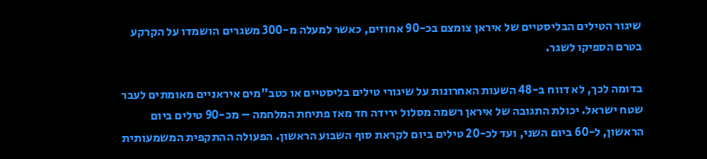שיגור הטילים הבליסטיים של איראן צומצם בכ-90 אחוזים, כאשר למעלה מ-300 משגרים הושמדו על הקרקע בטרם הספיקו לשגר.

בדומה לכך, לא דווח ב-48 השעות האחרונות על שיגורי טילים בליסטיים או כטב"מים איראניים מאומתים לעבר שטח ישראל. יכולת התגובה של איראן רשמה מסלול ירידה חד מאז פתיחת המלחמה – מכ-90 טילים ביום הראשון, ל-60 ביום השני, ועד לכ-20 טילים ביום לקראת סוף השבוע הראשון. הפעולה ההתקפית המשמעותית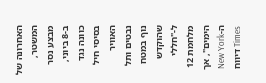האחרונה של המשטר, מבצע נסר ב-8 ביוני, כוונה נגד בסיסי חיל האוויר נבטים ותל נוף במטח שהוקדש ל-"חללי מלחמת 12 הימים", אך ה-New York Times דיווח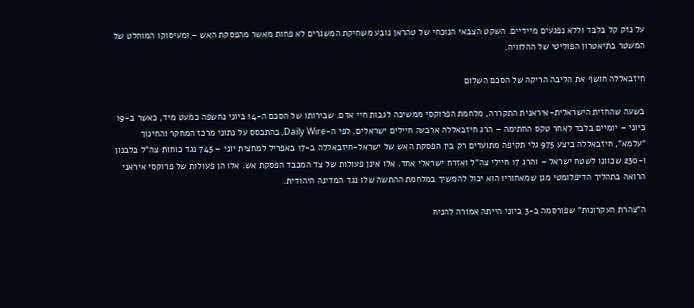על נזק קל בלבד וללא נפגעים מיידיים. השקט הצבאי הנוכחי של טהראן נובע משחיקת המשגרים לא פחות מאשר מהפסקת האש – ומעיסוקו המוחלט של המשטר בתיאטרון הפוליטי של ההלוויה.

חיזבאללה חושף את הליבה הריקה של הסכם השלום

בשעה שהחזית הישראלית-איראנית התקררה, מלחמת הפרוקסי ממשיכה לגבות חיי אדם. שבירותו של הסכם ה-14 ביוני נחשפה כמעט מיד, כאשר ב-19 ביוני – יומיים בלבד לאחר טקס החתימה – הרג חיזבאללה ארבעה חיילים ישראלים. לפי ה-Daily Wire, בהתבסס על נתוני מרכז המחקר והחינוך "עלמא", חיזבאללה ביצע 975 גלי תקיפה מתועדים רק בין הפסקת האש של ישראל-חיזבאללה ב-17 באפריל למחצית יוני – 745 נגד כוחות צה"ל בלבנון ו-230 שכוונו לשטח ישראל – והרג 17 חיילי צה"ל ואזרח ישראלי אחד. אלו אינן פעולות של צד המכבד הפסקת אש. אלו הן פעולות של פרוקסי איראני הרואה בתהליך הדיפלומטי מגן שמאחוריו הוא יכול להמשיך במלחמת ההתשה שלו נגד המדינה היהודית.

ה"צהרת העקרונות" שפורסמה ב-3 ביוני הייתה אמורה להניח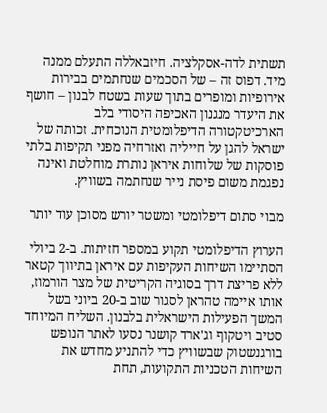תשתית לדה-אסקלציה. חיזבאללה התעלם ממנה מיד. דפוס זה – של הסכמים שנחתמים בבירות אירופיות ומופרים בתוך שעות בשטח לבנון – חושף את היעדר מנגנון האכיפה היסודי בלב הארכיטקטורה הדיפלומטית הנוכחית. זכותה של ישראל להגן על חייליה ואזרחיה מפני תקיפות בלתי פוסקות של שלוחות איראן נותרת מוחלטת ואינה נפגמת משום פיסת נייר שנחתמה בשוויץ.

מבוי סתום דיפלומטי ומשטר יורש מסוכן עוד יותר

הערוץ הדיפלומטי תקוע במספר חזיתות. ב-2 ביולי הסתיימו השיחות העקיפות עם איראן בתיווך קטאר ללא פריצת דרך בסוגיה הקריטית של מצר הורמוז, אותו איימה טהראן לסגור שוב ב-20 ביוני בשל המשך הפעילות הישראלית בלבנון. השליח המיוחד סטיב ויטקוף וג'ארד קושנר נסעו לאתר הנופש בורגנשטוק שבשוויץ כדי להתניע מחדש את השיחות הטכניות התקועות, תחת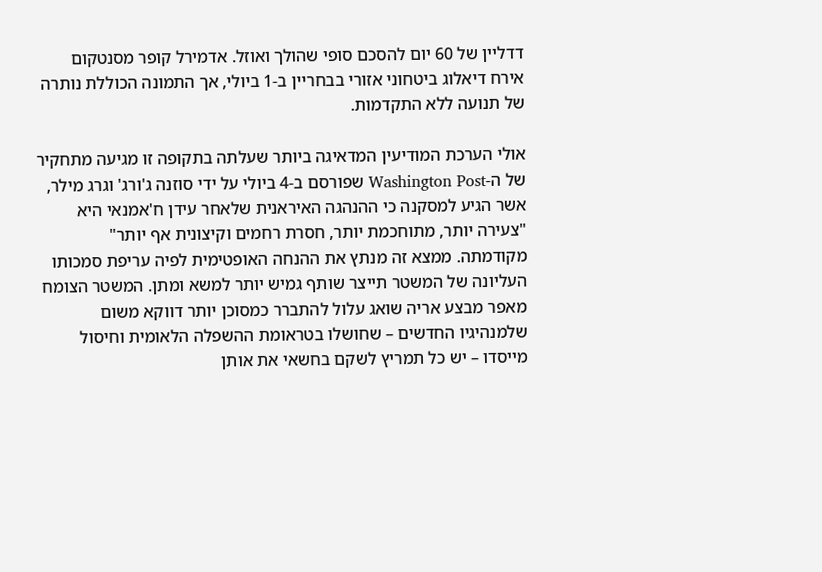דדליין של 60 יום להסכם סופי שהולך ואוזל. אדמירל קופר מסנטקום אירח דיאלוג ביטחוני אזורי בבחריין ב-1 ביולי, אך התמונה הכוללת נותרה של תנועה ללא התקדמות.

אולי הערכת המודיעין המדאיגה ביותר שעלתה בתקופה זו מגיעה מתחקיר של ה-Washington Post שפורסם ב-4 ביולי על ידי סוזנה ג'ורג' וגרג מילר, אשר הגיע למסקנה כי ההנהגה האיראנית שלאחר עידן ח'אמנאי היא "צעירה יותר, מתוחכמת יותר, חסרת רחמים וקיצונית אף יותר" מקודמתה. ממצא זה מנתץ את ההנחה האופטימית לפיה עריפת סמכותו העליונה של המשטר תייצר שותף גמיש יותר למשא ומתן. המשטר הצומח מאפר מבצע אריה שואג עלול להתברר כמסוכן יותר דווקא משום שלמנהיגיו החדשים – שחושלו בטראומת ההשפלה הלאומית וחיסול מייסדו – יש כל תמריץ לשקם בחשאי את אותן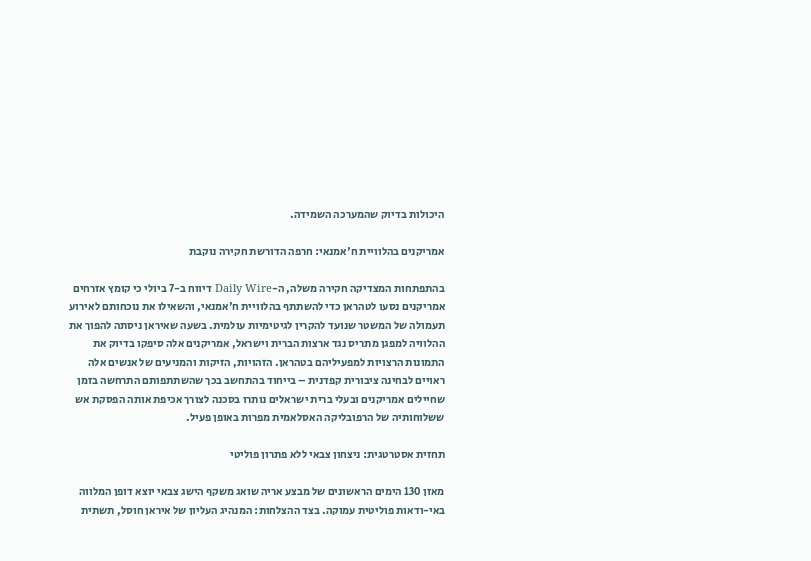היכולות בדיוק שהמערכה השמידה.

אמריקנים בהלוויית ח'אמנאי: חרפה הדורשת חקירה נוקבת

בהתפתחות המצדיקה חקירה משלה, ה-Daily Wire דיווח ב-7 ביולי כי קומץ אזרחים אמריקנים נסעו לטהראן כדי להשתתף בהלוויית ח'אמנאי, והשאילו את נוכחותם לאירוע תעמולה של המשטר שנועד להקרין לגיטימיות עולמית. בשעה שאיראן ניסתה להפוך את ההלוויה למפגן מתריס נגד ארצות הברית וישראל, אמריקנים אלה סיפקו בדיוק את התמונות הרצויות למפעיליהם בטהראן. הזהויות, הזיקות והמניעים של אנשים אלה ראויים לבחינה ציבורית קפדנית – בייחוד בהתחשב בכך שהשתתפותם התרחשה בזמן שחיילים אמריקנים ובעלי ברית ישראלים נותרו בסכנה לצורך אכיפת אותה הפסקת אש ששלוחותיה של הרפובליקה האסלאמית מפרות באופן פעיל.

תחזית אסטרטגית: ניצחון צבאי ללא פתרון פוליטי

מאזן 130 הימים הראשונים של מבצע אריה שואג משקף הישג צבאי יוצא דופן המלווה באי-ודאות פוליטית עמוקה. בצד ההצלחות: המנהיג העליון של איראן חוסל, תשתית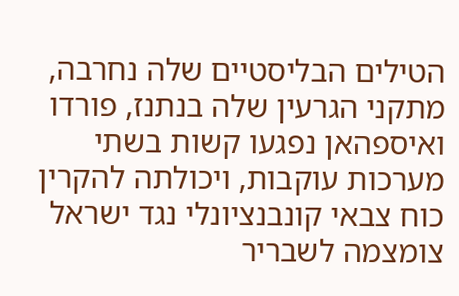הטילים הבליסטיים שלה נחרבה, מתקני הגרעין שלה בנתנז, פורדו ואיספהאן נפגעו קשות בשתי מערכות עוקבות, ויכולתה להקרין כוח צבאי קונבנציונלי נגד ישראל צומצמה לשבריר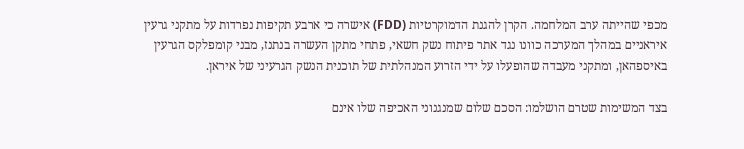מכפי שהייתה ערב המלחמה. הקרן להגנת הדמוקרטיות (FDD) אישרה כי ארבע תקיפות נפרדות על מתקני גרעין איראניים במהלך המערכה כוונו נגד אתר פיתוח נשק חשאי, פתחי מתקן העשרה בנתנז, מבני קומפלקס הגרעין באיספהאן, ומתקני מעבדה שהופעלו על ידי הזרוע המנהלתית של תוכנית הנשק הגרעיני של איראן.

בצד המשימות שטרם הושלמו: הסכם שלום שמנגנוני האכיפה שלו אינם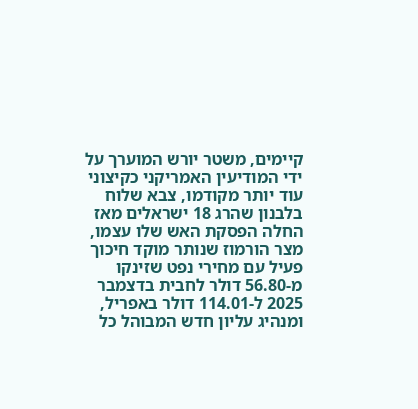קיימים, משטר יורש המוערך על ידי המודיעין האמריקני כקיצוני עוד יותר מקודמו, צבא שלוח בלבנון שהרג 18 ישראלים מאז החלה הפסקת האש שלו עצמו, מצר הורמוז שנותר מוקד חיכוך פעיל עם מחירי נפט שזינקו מ-56.80 דולר לחבית בדצמבר 2025 ל-114.01 דולר באפריל, ומנהיג עליון חדש המבוהל כל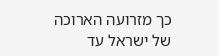כך מזרועה הארוכה של ישראל עד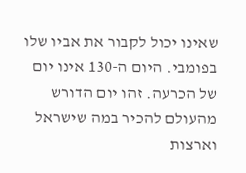שאינו יכול לקבור את אביו שלו בפומבי. היום ה-130 אינו יום של הכרעה. זהו יום הדורש מהעולם להכיר במה שישראל וארצות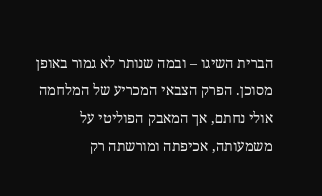הברית השיגו – ובמה שנותר לא גמור באופן מסוכן. הפרק הצבאי המכריע של המלחמה אולי נחתם, אך המאבק הפוליטי על משמעותה, אכיפתה ומורשתה רק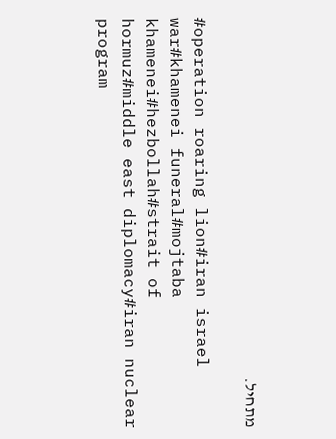מתחיל.

#operation roaring lion#iran israel war#khamenei funeral#mojtaba khamenei#hezbollah#strait of hormuz#middle east diplomacy#iran nuclear program